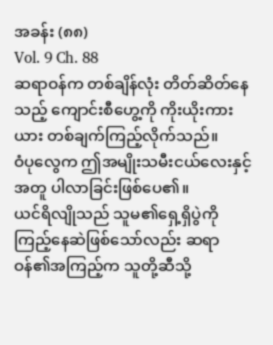အခန်း (၈၈)
Vol. 9 Ch. 88
ဆရာဝန်က တစ်ချိန်လုံး တိတ်ဆိတ်နေသည့် ကျောင်းစီဟွေ့ကို ကိုးယိုးကားယား တစ်ချက်ကြည့်လိုက်သည်။
ဝံပုလွေက ဤအမျိုးသမီးငယ်လေးနှင့်အတူ ပါလာခြင်းဖြစ်ပေ၏။
ယင်ရိလျိုသည် သူမ၏ရှေ့ရှိပွဲကို ကြည့်နေဆဲဖြစ်သော်လည်း ဆရာဝန်၏အကြည့်က သူတို့ဆီသို့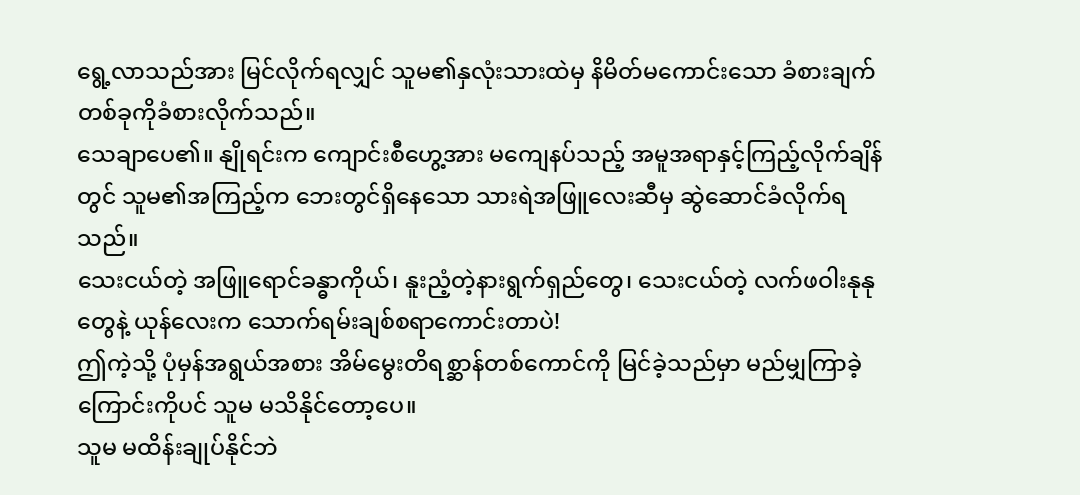ရွေ့လာသည်အား မြင်လိုက်ရလျှင် သူမ၏နှလုံးသားထဲမှ နိမိတ်မကောင်းသော ခံစားချက်တစ်ခုကိုခံစားလိုက်သည်။
သေချာပေ၏။ နျိုရင်းက ကျောင်းစီဟွေ့အား မကျေနပ်သည့် အမူအရာနှင့်ကြည့်လိုက်ချိန်တွင် သူမ၏အကြည့်က ဘေးတွင်ရှိနေသော သားရဲအဖြူလေးဆီမှ ဆွဲဆောင်ခံလိုက်ရသည်။
သေးငယ်တဲ့ အဖြူရောင်ခန္ဓာကိုယ်၊ နူးညံ့တဲ့နားရွက်ရှည်တွေ၊ သေးငယ်တဲ့ လက်ဖဝါးနုနုတွေနဲ့ ယုန်လေးက သောက်ရမ်းချစ်စရာကောင်းတာပဲ!
ဤကဲ့သို့ ပုံမှန်အရွယ်အစား အိမ်မွေးတိရစ္ဆာန်တစ်ကောင်ကို မြင်ခဲ့သည်မှာ မည်မျှကြာခဲ့ကြောင်းကိုပင် သူမ မသိနိုင်တော့ပေ။
သူမ မထိန်းချုပ်နိုင်ဘဲ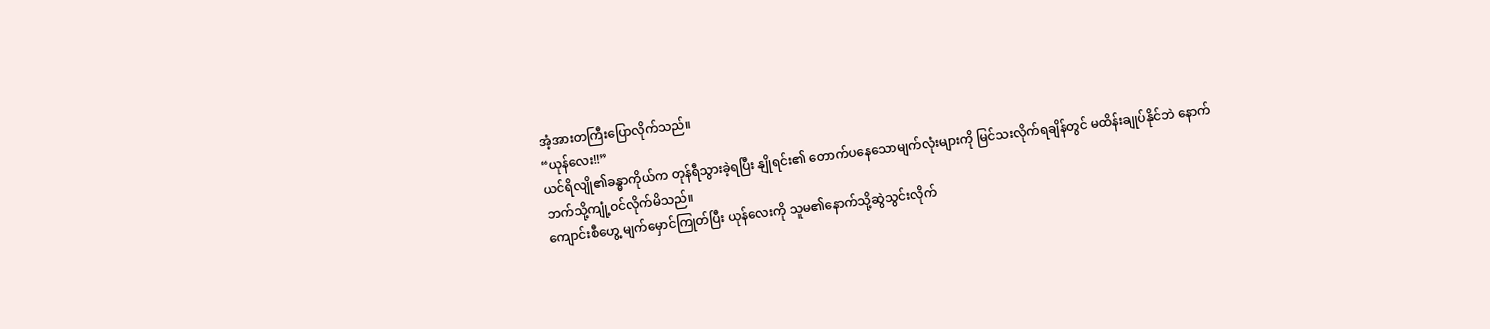အံ့အားတကြီးပြောလိုက်သည်။
“ယုန်လေး!!”
ယင်ရိလျို၏ခန္ဓာကိုယ်က တုန်ရီသွားခဲ့ရပြီး နျိုရင်း၏ တောက်ပနေသောမျက်လုံးများကို မြင်သးလိုက်ရချိန်တွင် မထိန်းချုပ်နိုင်ဘဲ နောက်ဘက်သို့ကျုံ့ဝင်လိုက်မိသည်။
ကျောင်းစီဟွေ့ မျက်မှောင်ကြုတ်ပြီး ယုန်လေးကို သူမ၏နောက်သို့ဆွဲသွင်းလိုက်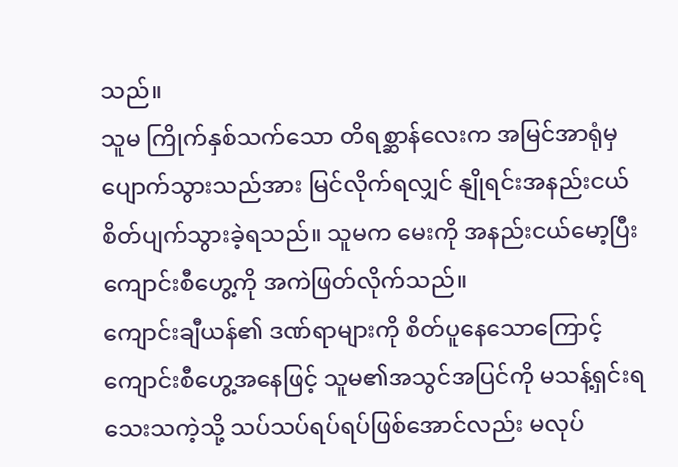သည်။
သူမ ကြိုက်နှစ်သက်သော တိရစ္ဆာန်လေးက အမြင်အာရုံမှ ပျောက်သွားသည်အား မြင်လိုက်ရလျှင် နျိုရင်းအနည်းငယ် စိတ်ပျက်သွားခဲ့ရသည်။ သူမက မေးကို အနည်းငယ်မော့ပြီး ကျောင်းစီဟွေ့ကို အကဲဖြတ်လိုက်သည်။
ကျောင်းချီယန်၏ ဒဏ်ရာများကို စိတ်ပူနေသောကြောင့် ကျောင်းစီဟွေ့အနေဖြင့် သူမ၏အသွင်အပြင်ကို မသန့်ရှင်းရသေးသကဲ့သို့ သပ်သပ်ရပ်ရပ်ဖြစ်အောင်လည်း မလုပ်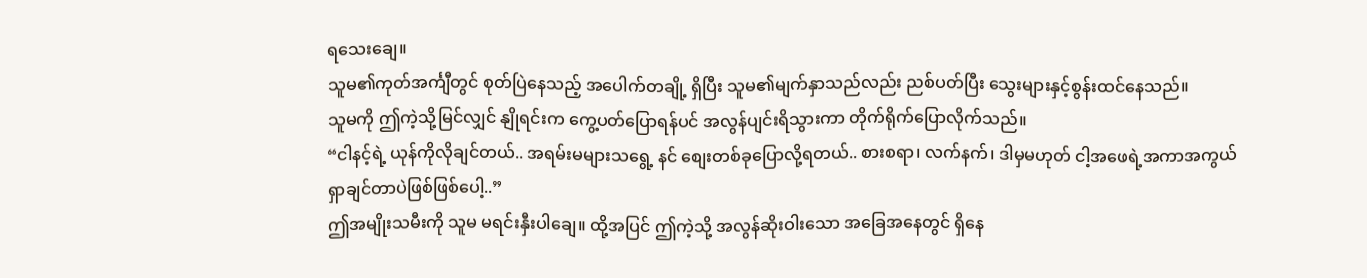ရသေးချေ။
သူမ၏ကုတ်အင်္ကျီတွင် စုတ်ပြဲနေသည့် အပေါက်တချို့ ရှိပြီး သူမ၏မျက်နှာသည်လည်း ညစ်ပတ်ပြီး သွေးများနှင့်စွန်းထင်နေသည်။
သူမကို ဤကဲ့သို့မြင်လျှင် နျိုရင်းက ကွေ့ပတ်ပြောရန်ပင် အလွန်ပျင်းရိသွားကာ တိုက်ရိုက်ပြောလိုက်သည်။
“ငါနင့်ရဲ့ ယုန်ကိုလိုချင်တယ်.. အရမ်းမများသရွေ့ နင် စျေးတစ်ခုပြောလို့ရတယ်.. စားစရာ၊ လက်နက်၊ ဒါမှမဟုတ် ငါ့အဖေရဲ့အကာအကွယ် ရှာချင်တာပဲဖြစ်ဖြစ်ပေါ့..”
ဤအမျိုးသမီးကို သူမ မရင်းနှီးပါချေ။ ထို့အပြင် ဤကဲ့သို့ အလွန်ဆိုးဝါးသော အခြေအနေတွင် ရှိနေ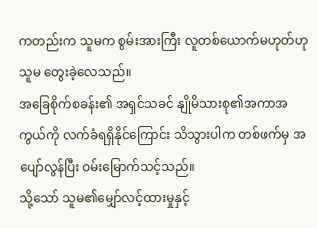ကတည်းက သူမက စွမ်းအားကြီး လူတစ်ယောက်မဟုတ်ဟု သူမ တွေးခဲ့လေသည်။
အခြေစိုက်စခန်း၏ အရှင်သခင် နျိုမိသားစု၏အကာအကွယ်ကို လက်ခံရရှိနိုင်ကြောင်း သိသွားပါက တစ်ဖက်မှ အပျော်လွန်ပြီး ဝမ်းမြောက်သင့်သည်။
သို့သော် သူမ၏မျှော်လင့်ထားမှုနှင့်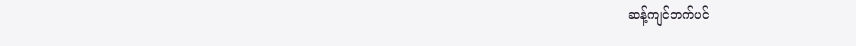ဆန့်ကျင်ဘက်ပင်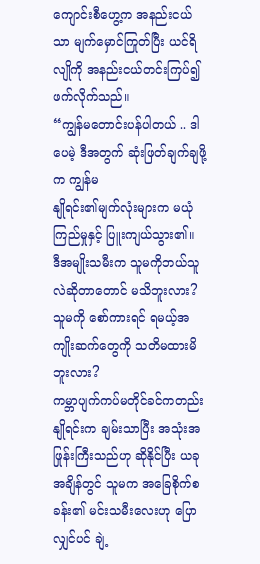ကျောင်းစီဟွေ့က အနည်းငယ်သာ မျက်မှောင်ကြုတ်ပြီး ယင်ရိလျိုကို အနည်းငယ်တင်းကြပ်၍ ဖက်လိုက်သည်။
“ကျွန်မတောင်းပန်ပါတယ် .. ဒါပေမဲ့ ဒီအတွက် ဆုံးဖြတ်ချက်ချဖို့က ကျွန်မ
နျိုရင်း၏မျက်လုံးများက မယုံကြည်မှုနှင့် ပြူးကျယ်သွား၏။
ဒီအမျိုးသမီးက သူမကိုဘယ်သူလဲဆိုတာတောင် မသိဘူးလား? သူမကို စော်ကားရင် ရမယ့်အကျိုးဆက်တွေကို သတိမထားမိဘူးလား?
ကမ္ဘာပျက်ကပ်မတိုင်ခင်ကတည်း နျိုရင်းက ချမ်းသာပြီး အသုံးအဖြုန်းကြီးသည်ဟု ဆိုနိုင်ပြီး ယခုအချိန်တွင် သူမက အခြေစိုက်စခန်း၏ မင်းသမီးလေးဟု ပြောလျှင်ပင် ချဲ့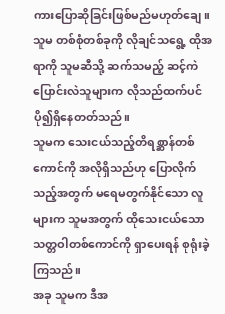ကားပြောဆိုခြင်းဖြစ်မည်မဟုတ်ချေ။
သူမ တစ်စုံတစ်ခုကို လိုချင်သရွေ့ ထိုအရာကို သူမဆီသို့ ဆက်သမည့် ဆင့်ကဲပြောင်းလဲသူများက လိုသည်ထက်ပင် ပို၍ရှိနေတတ်သည်။
သူမက သေးငယ်သည့်တိရစ္ဆာန်တစ်ကောင်ကို အလိုရှိသည်ဟု ပြောလိုက်သည့်အတွက် မရေမတွက်နိုင်သော လူများက သူမအတွက် ထိုသေးငယ်သောသတ္တဝါတစ်ကောင်ကို ရှာပေးရန် စုရုံးခဲ့ကြသည်။
အခု သူမက ဒီအ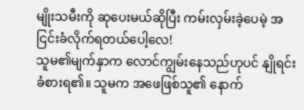မျိုးသမီးကို ဆုပေးမယ်ဆိုပြီး ကမ်းလှမ်းခဲ့ပေမဲ့ အငြင်းခံလိုက်ရတယ်ပေါ့လေ!
သူမ၏မျက်နှာက လောင်ကျွမ်းနေသည်ဟုပင် နျိုရင်းခံစားရ၏။ သူမက အဖေဖြစ်သူ၏ နောက်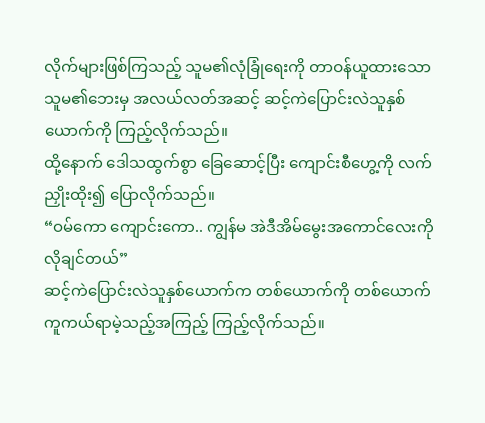လိုက်များဖြစ်ကြသည့် သူမ၏လုံခြုံရေးကို တာဝန်ယူထားသော သူမ၏ဘေးမှ အလယ်လတ်အဆင့် ဆင့်ကဲပြောင်းလဲသူနှစ်ယောက်ကို ကြည့်လိုက်သည်။
ထို့နောက် ဒေါသထွက်စွာ ခြေဆောင့်ပြီး ကျောင်းစီဟွေ့ကို လက်ညှိုးထိုး၍ ပြောလိုက်သည်။
“ဝမ်ကော ကျောင်းကော.. ကျွန်မ အဲဒီအိမ်မွေးအကောင်လေးကို လိုချင်တယ်”
ဆင့်ကဲပြောင်းလဲသူနှစ်ယောက်က တစ်ယောက်ကို တစ်ယောက် ကူကယ်ရာမဲ့သည့်အကြည့် ကြည့်လိုက်သည်။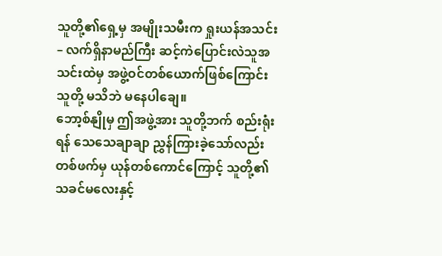သူတို့၏ရှေ့မှ အမျိုးသမီးက ရှုးယန်အသင်း – လက်ရှိနာမည်ကြီး ဆင့်ကဲပြောင်းလဲသူအသင်းထဲမှ အဖွဲ့ဝင်တစ်ယောက်ဖြစ်ကြောင်း သူတို့ မသိဘဲ မနေပါချေ။
ဘော့စ်နျိုမှ ဤအဖွဲ့အား သူတို့ဘက် စည်းရုံးရန် သေသေချာချာ ညွှန်ကြားခဲ့သော်လည်း တစ်ဖက်မှ ယုန်တစ်ကောင်ကြောင့် သူတို့၏ သခင်မလေးနှင့်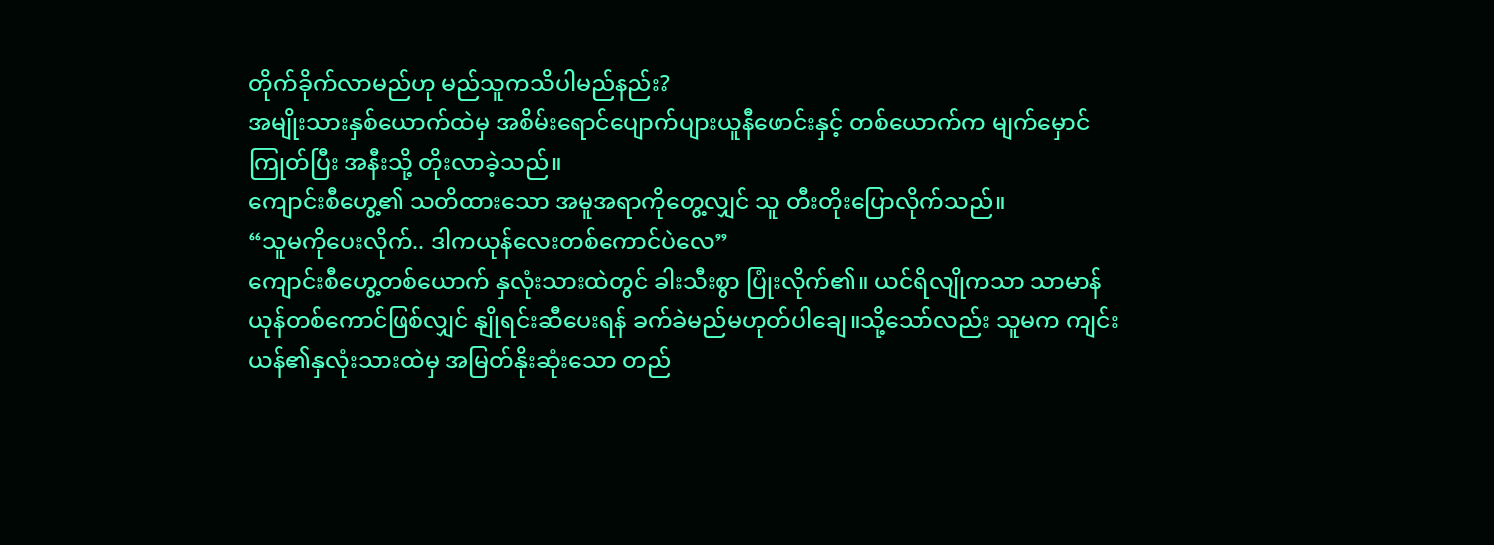တိုက်ခိုက်လာမည်ဟု မည်သူကသိပါမည်နည်း?
အမျိုးသားနှစ်ယောက်ထဲမှ အစိမ်းရောင်ပျောက်ပျားယူနီဖောင်းနှင့် တစ်ယောက်က မျက်မှောင်ကြုတ်ပြီး အနီးသို့ တိုးလာခဲ့သည်။
ကျောင်းစီဟွေ့၏ သတိထားသော အမူအရာကိုတွေ့လျှင် သူ တီးတိုးပြောလိုက်သည်။
“သူမကိုပေးလိုက်.. ဒါကယုန်လေးတစ်ကောင်ပဲလေ”
ကျောင်းစီဟွေ့တစ်ယောက် နှလုံးသားထဲတွင် ခါးသီးစွာ ပြုံးလိုက်၏။ ယင်ရိလျိုကသာ သာမာန်ယုန်တစ်ကောင်ဖြစ်လျှင် နျိုရင်းဆီပေးရန် ခက်ခဲမည်မဟုတ်ပါချေ။သို့သော်လည်း သူမက ကျင်းယန်၏နှလုံးသားထဲမှ အမြတ်နိုးဆုံးသော တည်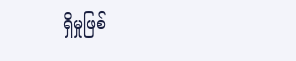ရှိမှုဖြစ်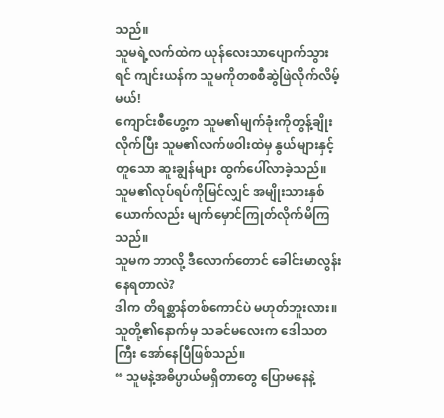သည်။
သူမရဲ့လက်ထဲက ယုန်လေးသာပျောက်သွားရင် ကျင်းယန်က သူမကိုတစစီဆွဲဖြဲလိုက်လိမ့်မယ်!
ကျောင်းစီဟွေ့က သူမ၏မျက်ခုံးကိုတွန့်ချိုးလိုက်ပြီး သူမ၏လက်ဖဝါးထဲမှ နွယ်များနှင့်တူသော ဆူးချွန်များ ထွက်ပေါ်လာခဲ့သည်။
သူမ၏လုပ်ရပ်ကိုမြင်လျှင် အမျိုးသားနှစ်ယောက်လည်း မျက်မှောင်ကြုတ်လိုက်မိကြသည်။
သူမက ဘာလို့ ဒီလောက်တောင် ခေါင်းမာလွန်းနေရတာလဲ?
ဒါက တိရစ္ဆာန်တစ်ကောင်ပဲ မဟုတ်ဘူးလား။
သူတို့၏နောက်မှ သခင်မလေးက ဒေါသတကြီး အော်နေပြီဖြစ်သည်။
“ သူမနဲ့အဓိပ္ပာယ်မရှိတာတွေ ပြောမနေနဲ့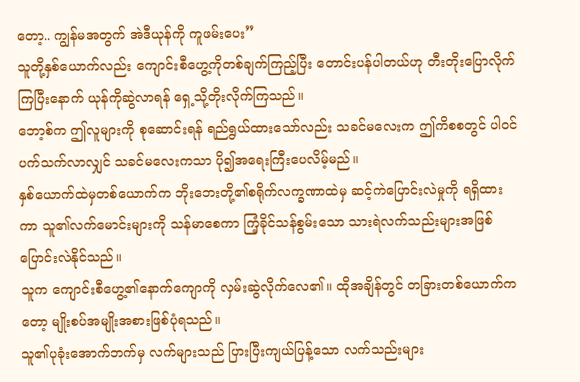တော့.. ကျွန်မအတွက် အဲဒီယုန်ကို ကူဖမ်းပေး”
သူတို့နှစ်ယောက်လည်း ကျောင်းစီဟွေ့ကိုတစ်ချက်ကြည့်ပြီး တောင်းပန်ပါတယ်ဟု တီးတိုးပြောလိုက်ကြပြီးနောက် ယုန်ကိုဆွဲလာရန် ရှေ့သို့တိုးလိုက်ကြသည်။
ဘော့စ်က ဤလူများကို စုဆောင်းရန် ရည်ရွယ်ထားသော်လည်း သခင်မလေးက ဤကိစစတွင် ပါဝင်ပက်သက်လာလျှင် သခင်မလေးကသာ ပို၍အရေးကြီးပေလိမ့်မည်။
နှစ်ယောက်ထဲမှတစ်ယောက်က ဘိုးဘေးတို့၏စရိုက်လက္ခဏာထဲမှ ဆင့်ကဲပြောင်းလဲမှုကို ရရှိထားကာ သူ၏လက်မောင်းများကို သန်မာစေကာ ကြံ့ခိုင်သန်စွမ်းသော သားရဲလက်သည်းများအဖြစ် ပြောင်းလဲနိုင်သည်။
သူက ကျောင်းစီဟွေ့၏နောက်ကျောကို လှမ်းဆွဲလိုက်လေ၏။ ထိုအချိန်တွင် တခြားတစ်ယောက်ကတော့ မျိုးစပ်အမျိုးအစားဖြစ်ပုံရသည်။
သူ၏ပုခုံးအောက်ဘက်မှ လက်များသည် ပြားပြီးကျယ်ပြန့်သော လက်သည်းများ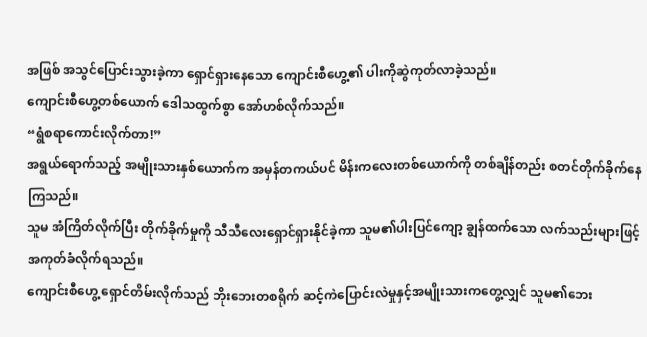အဖြစ် အသွင်ပြောင်းသွားခဲ့ကာ ရှောင်ရှားနေသော ကျောင်းစီဟွေ့၏ ပါးကိုဆွဲကုတ်လာခဲ့သည်။
ကျောင်းစီဟွေ့တစ်ယောက် ဒေါသထွက်စွာ အော်ဟစ်လိုက်သည်။
“ရွံစရာကောင်းလိုက်တာ!”
အရွယ်ရောက်သည့် အမျိုးသားနှစ်ယောက်က အမှန်တကယ်ပင် မိန်းကလေးတစ်ယောက်ကို တစ်ချိန်တည်း စတင်တိုက်ခိုက်နေကြသည်။
သူမ အံကြိတ်လိုက်ပြီး တိုက်ခိုက်မှုကို သီသီလေးရှောင်ရှားနိုင်ခဲ့ကာ သူမ၏ပါးပြင်ကျော့ ချွန်ထက်သော လက်သည်းများဖြင့် အကုတ်ခံလိုက်ရသည်။
ကျောင်းစီဟွေ့ ရှောင်တိမ်းလိုက်သည် ဘိုးဘေးတစရိုက် ဆင့်ကဲပြောင်းလဲမှုနှင့်အမျိုးသားကတွေ့လျှင် သူမ၏ဘေး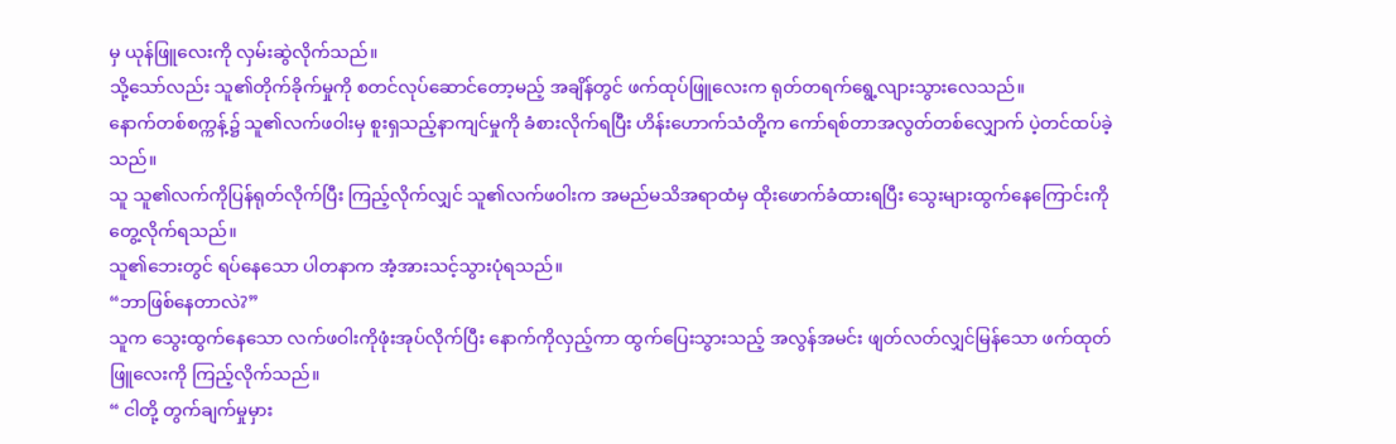မှ ယုန်ဖြူလေးကို လှမ်းဆွဲလိုက်သည်။
သို့သော်လည်း သူ၏တိုက်ခိုက်မှုကို စတင်လုပ်ဆောင်တော့မည့် အချိန်တွင် ဖက်ထုပ်ဖြူလေးက ရုတ်တရက်ရွေ့လျားသွားလေသည်။
နောက်တစ်စက္ကန့်၌ သူ၏လက်ဖဝါးမှ စူးရှသည့်နာကျင်မှုကို ခံစားလိုက်ရပြီး ဟိန်းဟောက်သံတို့က ကော်ရစ်တာအလွတ်တစ်လျှောက် ပဲ့တင်ထပ်ခဲ့သည်။
သူ သူ၏လက်ကိုပြန်ရုတ်လိုက်ပြီး ကြည့်လိုက်လျှင် သူ၏လက်ဖဝါးက အမည်မသိအရာထံမှ ထိုးဖောက်ခံထားရပြီး သွေးများထွက်နေကြောင်းကို တွေ့လိုက်ရသည်။
သူ၏ဘေးတွင် ရပ်နေသော ပါတနာက အံ့အားသင့်သွားပုံရသည်။
“ဘာဖြစ်နေတာလဲ?”
သူက သွေးထွက်နေသော လက်ဖဝါးကိုဖုံးအုပ်လိုက်ပြီး နောက်ကိုလှည့်ကာ ထွက်ပြေးသွားသည့် အလွန်အမင်း ဖျတ်လတ်လျှင်မြန်သော ဖက်ထုတ်ဖြူလေးကို ကြည့်လိုက်သည်။
“ ငါတို့ တွက်ချက်မှုမှား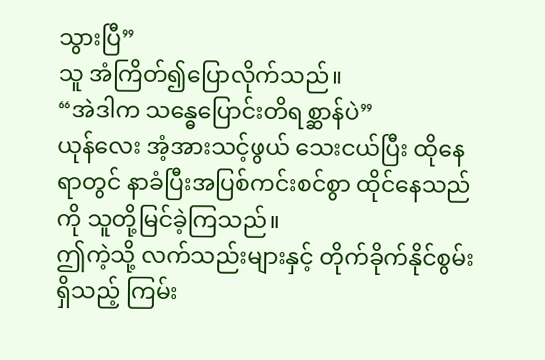သွားပြီ”
သူ အံကြိတ်၍ပြောလိုက်သည်။
“အဲဒါက သန္ဓေပြောင်းတိရစ္ဆာန်ပဲ”
ယုန်လေး အံ့အားသင့်ဖွယ် သေးငယ်ပြီး ထိုနေရာတွင် နာခံပြီးအပြစ်ကင်းစင်စွာ ထိုင်နေသည်ကို သူတို့မြင်ခဲ့ကြသည်။
ဤကဲ့သို့ လက်သည်းများနှင့် တိုက်ခိုက်နိုင်စွမ်းရှိသည့် ကြမ်း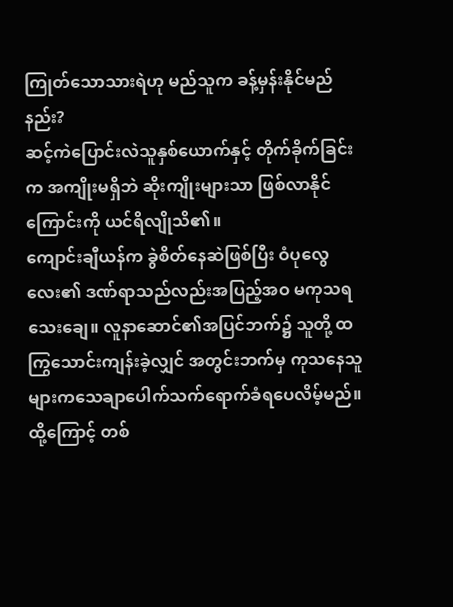ကြုတ်သောသားရဲဟု မည်သူက ခန့်မှန်းနိုင်မည်နည်း?
ဆင့်ကဲပြောင်းလဲသူနှစ်ယောက်နှင့် တိုက်ခိုက်ခြင်းက အကျိုးမရှိဘဲ ဆိုးကျိုးများသာ ဖြစ်လာနိုင်ကြောင်းကို ယင်ရိလျိုသိ၏။
ကျောင်းချီယန်က ခွဲစိတ်နေဆဲဖြစ်ပြီး ဝံပုလွေလေး၏ ဒဏ်ရာသည်လည်းအပြည့်အဝ မကုသရသေးချေ။ လူနာဆောင်၏အပြင်ဘက်၌ သူတို့ ထကြွသောင်းကျန်းခဲ့လျှင် အတွင်းဘက်မှ ကုသနေသူများကသေချာပေါက်သက်ရောက်ခံရပေလိမ့်မည်။
ထို့ကြောင့် တစ်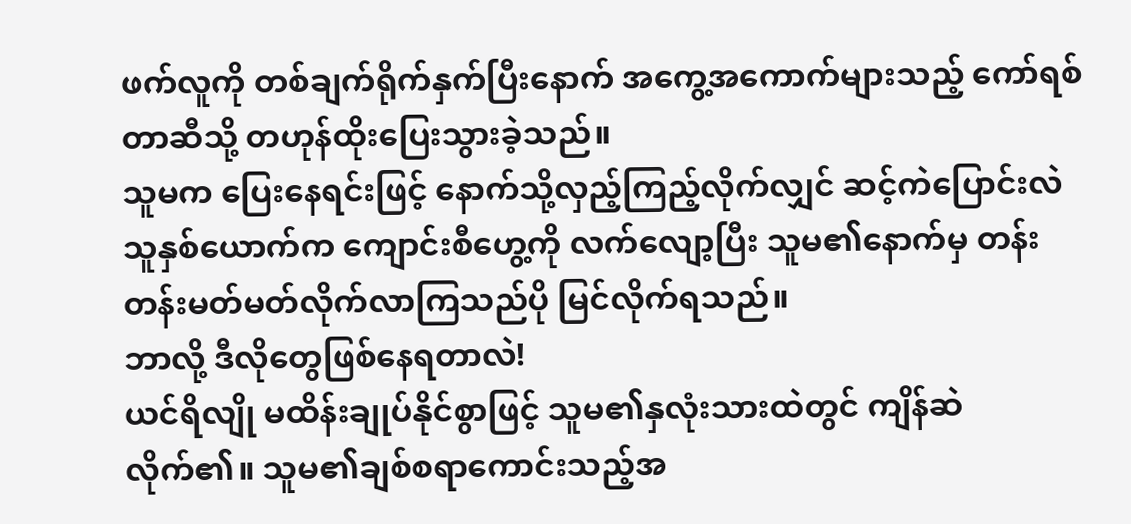ဖက်လူကို တစ်ချက်ရိုက်နှက်ပြီးနောက် အကွေ့အကောက်များသည့် ကော်ရစ်တာဆီသို့ တဟုန်ထိုးပြေးသွားခဲ့သည်။
သူမက ပြေးနေရင်းဖြင့် နောက်သို့လှည့်ကြည့်လိုက်လျှင် ဆင့်ကဲပြောင်းလဲသူနှစ်ယောက်က ကျောင်းစီဟွေ့ကို လက်လျော့ပြီး သူမ၏နောက်မှ တန်းတန်းမတ်မတ်လိုက်လာကြသည်ပို မြင်လိုက်ရသည်။
ဘာလို့ ဒီလိုတွေဖြစ်နေရတာလဲ!
ယင်ရိလျို မထိန်းချုပ်နိုင်စွာဖြင့် သူမ၏နှလုံးသားထဲတွင် ကျိန်ဆဲလိုက်၏။ သူမ၏ချစ်စရာကောင်းသည့်အ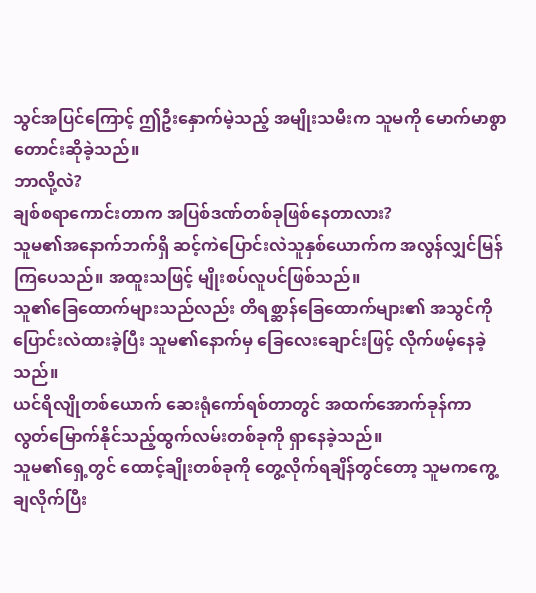သွင်အပြင်ကြောင့် ဤဦးနှောက်မဲ့သည့် အမျိုးသမီးက သူမကို မောက်မာစွာတောင်းဆိုခဲ့သည်။
ဘာလို့လဲ?
ချစ်စရာကောင်းတာက အပြစ်ဒဏ်တစ်ခုဖြစ်နေတာလား?
သူမ၏အနောက်ဘက်ရှိ ဆင့်ကဲပြောင်းလဲသူနှစ်ယောက်က အလွန်လျှင်မြန်ကြပေသည်။ အထူးသဖြင့် မျိုးစပ်လူပင်ဖြစ်သည်။
သူ၏ခြေထောက်များသည်လည်း တိရစ္ဆာန်ခြေထောက်များ၏ အသွင်ကိုပြောင်းလဲထားခဲ့ပြီး သူမ၏နောက်မှ ခြေလေးချောင်းဖြင့် လိုက်ဖမ့်နေခဲ့သည်။
ယင်ရိလျိုတစ်ယောက် ဆေးရုံကော်ရစ်တာတွင် အထက်အောက်ခုန်ကာ လွတ်မြောက်နိုင်သည့်ထွက်လမ်းတစ်ခုကို ရှာနေခဲ့သည်။
သူမ၏ရှေ့တွင် ထောင့်ချိုးတစ်ခုကို တွေ့လိုက်ရချိန်တွင်တော့ သူမကကွေ့ချလိုက်ပြီး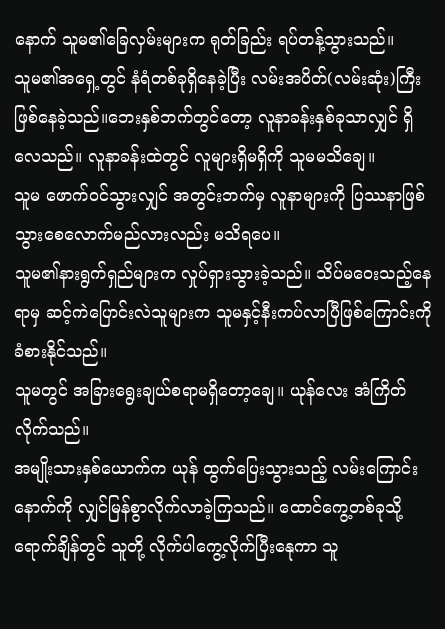နောက် သူမ၏ခြေလှမ်းများက ရုတ်ခြည်း ရပ်တန့်သွားသည်။
သူမ၏အရှေ့တွင် နံရံတစ်ခုရှိနေခဲ့ပြီး လမ်းအပိတ်(လမ်းဆုံး)ကြီးဖြစ်နေခဲ့သည်။ဘေးနှစ်ဘက်တွင်တော့ လူနာခန်းနှစ်ခုသာလျှင် ရှိလေသည်။ လူနာခန်းထဲတွင် လူများရှိမရှိကို သူမမသိချေ။
သူမ ဖောက်ဝင်သွားလျှင် အတွင်းဘက်မှ လူနာများကို ပြဿနာဖြစ်သွားစေလောက်မည်လားလည်း မသိရပေ။
သူမ၏နားရွက်ရှည်များက လှုပ်ရှားသွားခဲ့သည်။ သိပ်မဝေးသည့်နေရာမှ ဆင့်ကဲပြောင်းလဲသူများက သူမနှင့်နီးကပ်လာပြီဖြစ်ကြောင်းကို ခံစားနိုင်သည်။
သူမတွင် အခြားရွေးချယ်စရာမရှိတော့ချေ။ ယုန်လေး အံကြိတ်လိုက်သည်။
အမျိုးသားနှစ်ယောက်က ယုန် ထွက်ပြေးသွားသည့် လမ်းကြောင်းနောက်ကို လျှင်မြန်စွာလိုက်လာခဲ့ကြသည်။ ထောင်ကွေ့တစ်ခုသို့ရောက်ချိန်တွင် သူတို့ လိုက်ပါကွေ့လိုက်ပြီးနေုကာ သူ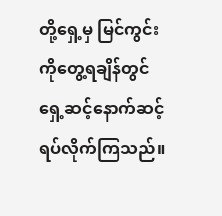တို့ရှေ့မှ မြင်ကွင်းကိုတွေ့ရချိန်တွင် ရှေ့ဆင့်နောက်ဆင့် ရပ်လိုက်ကြသည်။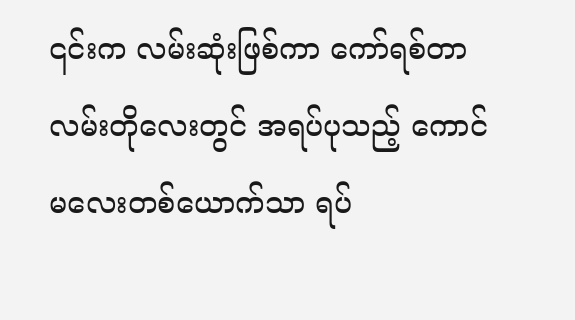၎င်းက လမ်းဆုံးဖြစ်ကာ ကော်ရစ်တာလမ်းတိုလေးတွင် အရပ်ပုသည့် ကောင်မလေးတစ်ယောက်သာ ရပ်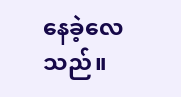နေခဲ့လေသည်။